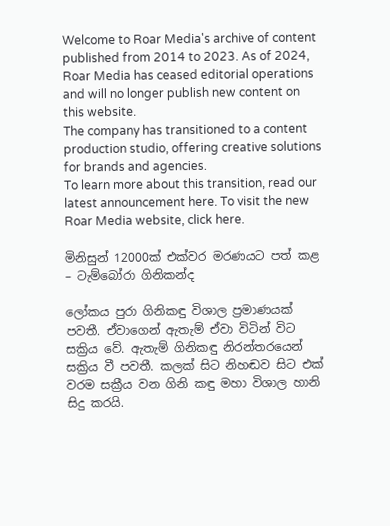Welcome to Roar Media's archive of content published from 2014 to 2023. As of 2024, Roar Media has ceased editorial operations and will no longer publish new content on this website.
The company has transitioned to a content production studio, offering creative solutions for brands and agencies.
To learn more about this transition, read our latest announcement here. To visit the new Roar Media website, click here.

මිනිසුන් 12000ක් එක්වර මරණයට පත් කළ – ටැම්බෝරා ගිනිකන්ද

ලෝකය පුරා ගිනිකඳු විශාල ප්‍රමාණයක් පවතී. ඒවාගෙන් ඇතැම් ඒවා විටින් විට සක්‍රිය වේ. ඇතැම් ගිනිකඳු නිරන්තරයෙන් සක්‍රිය වී පවතී. කලක් සිට නිහඬව සිට එක් වරම සක්‍රීය වන ගිනි කඳු මහා විශාල හානි සිදු කරයි.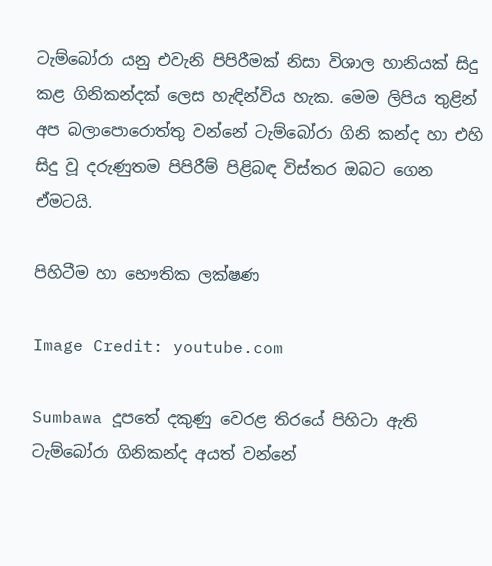ටැම්බෝරා යනු එවැනි පිපිරීමක් නිසා විශාල හානියක් සිදු කළ ගිනිකන්දක් ලෙස හැඳින්විය හැක. මෙම ලිපිය තුළින් අප බලාපොරොත්තු වන්නේ ටැම්බෝරා ගිනි කන්ද හා එහි සිදු වූ දරුණුතම පිපිරීම් පිළිබඳ විස්තර ඔබට ගෙන ඒමටයි.

පිහිටීම හා භෞතික ලක්ෂණ

Image Credit: youtube.com

Sumbawa දූපතේ දකුණු වෙරළ තිරයේ පිහිටා ඇති ටැම්බෝරා ගිනිකන්ද අයත් වන්නේ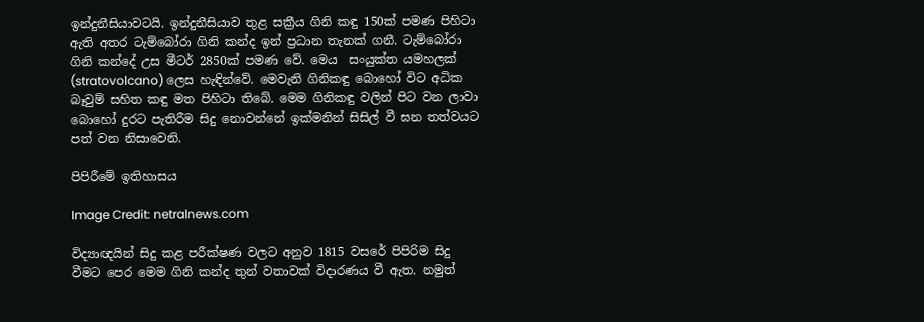ඉන්දුනීසියාවටයි. ඉන්දුනීසියාව තුළ සක්‍රීය ගිනි කඳු 150ක් පමණ පිහිටා ඇති අතර ටැම්බෝරා ගිනි කන්ද ඉන් ප්‍රධාන තැනක් ගනී. ටැම්බෝරා ගිනි කන්දේ උස මීටර් 2850ක් පමණ වේ. මෙය  සංයුක්ත යමහලක් (stratovolcano) ලෙස හැඳින්වේ. මෙවැනි ගිනිකඳු බොහෝ විට අධික බෑවුම් සහිත කඳු මත පිහිටා තිබේ. මෙම ගිනිකඳු වලින් පිට වන ලාවා බොහෝ දුරට පැතිරීම සිදු නොවන්නේ ඉක්මනින් සිසිල් වී ඝන තත්වයට පත් වන නිසාවෙනි.

පිපිරීමේ ඉතිහාසය

Image Credit: netralnews.com

විද්‍යාඥයින් සිදු කළ පරීක්ෂණ වලට අනුව 1815 වසරේ පිපිරිම සිදු වීමට පෙර මෙම ගිනි කන්ද තුන් වතාවක් විදාරණය වී ඇත. නමුත්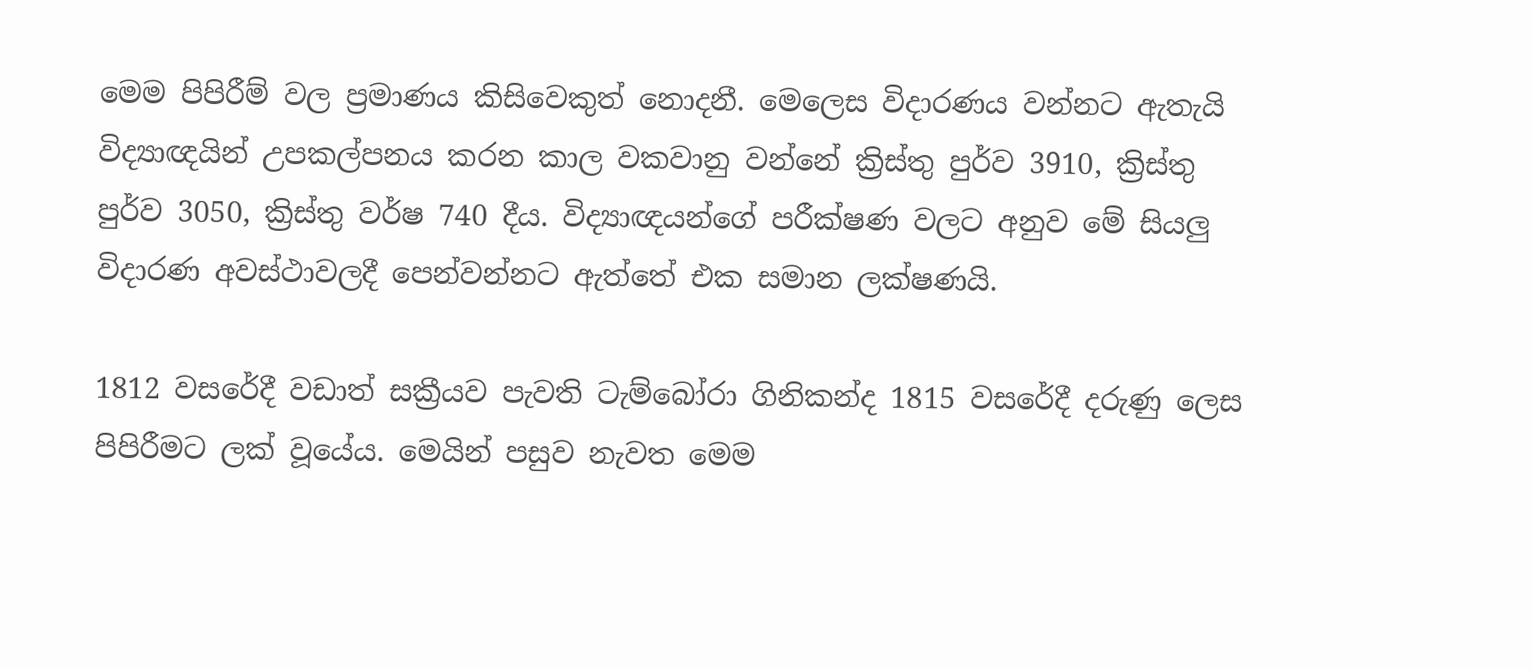මෙම පිපිරීම් වල ප්‍රමාණය කිසිවෙකුත් නොදනී. මෙලෙස විදාරණය වන්නට ඇතැයි විද්‍යාඥයින් උපකල්පනය කරන කාල වකවානු වන්නේ ක්‍රිස්තු පුර්ව 3910, ක්‍රිස්තු පුර්ව 3050, ක්‍රිස්තු වර්ෂ 740 දීය. විද්‍යාඥයන්ගේ පරීක්ෂණ වලට අනුව මේ සියලු විදාරණ අවස්ථාවලදී පෙන්වන්නට ඇත්තේ එක සමාන ලක්ෂණයි.

1812 වසරේදී වඩාත් සක්‍රීයව පැවති ටැම්බෝරා ගිනිකන්ද 1815 වසරේදී දරුණු ලෙස පිපිරීමට ලක් වූයේය. මෙයින් පසුව නැවත මෙම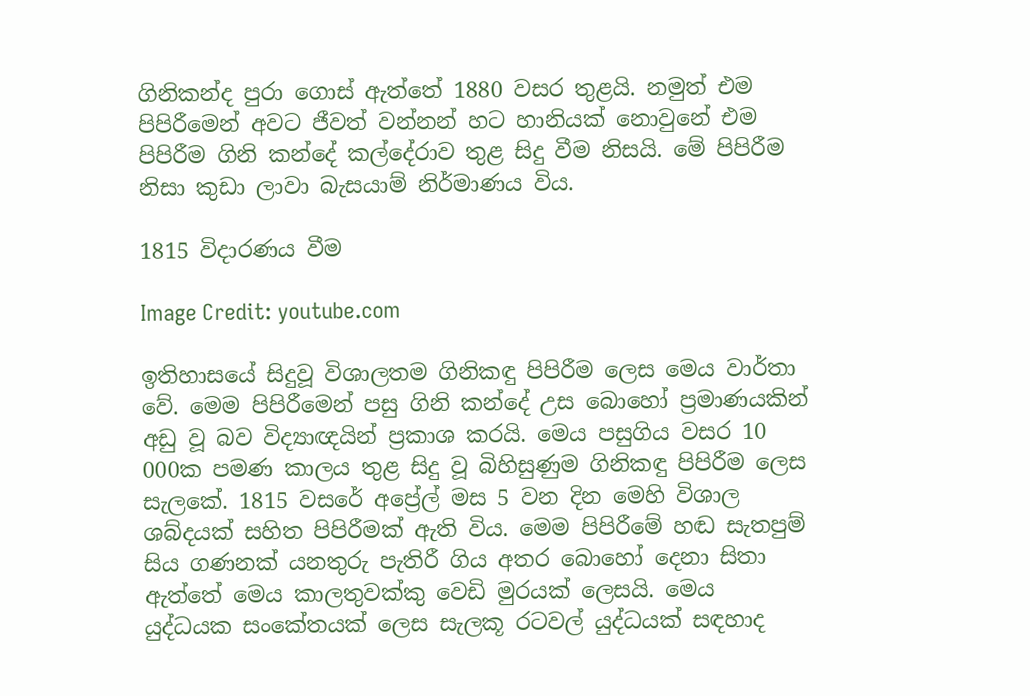ගිනිකන්ද පුරා ගොස් ඇත්තේ 1880 වසර තුළයි. නමුත් එම පිපිරීමෙන් අවට ජීවත් වන්නන් හට හානියක් නොවුනේ එම පිපිරීම ගිනි කන්දේ කල්දේරාව තුළ සිදු වීම නිසයි. මේ පිපිරීම නිසා කුඩා ලාවා බැසයාම් නිර්මාණය විය.

1815 විදාරණය වීම

Image Credit: youtube.com

ඉතිහාසයේ සිදුවූ විශාලතම ගිනිකඳු පිපිරීම ලෙස මෙය වාර්තා වේ. මෙම පිපිරීමෙන් පසු ගිනි කන්දේ උස බොහෝ ප්‍රමාණයකින් අඩු වූ බව විද්‍යාඥයින් ප්‍රකාශ කරයි. මෙය පසුගිය වසර 10 000ක පමණ කාලය තුළ සිදු වූ බිහිසුණුම ගිනිකඳු පිපිරීම ලෙස සැලකේ. 1815 වසරේ අප්‍රේල් මස 5 වන දින මෙහි විශාල ශබ්දයක් සහිත පිපිරීමක් ඇති විය. මෙම පිපිරීමේ හඬ සැතපුම් සිය ගණනක් යනතුරු පැතිරී ගිය අතර බොහෝ දෙනා සිතා ඇත්තේ මෙය කාලතුවක්කු වෙඩි මුරයක් ලෙසයි. මෙය යුද්ධයක සංකේතයක් ලෙස සැලකූ රටවල් යුද්ධයක් සඳහාද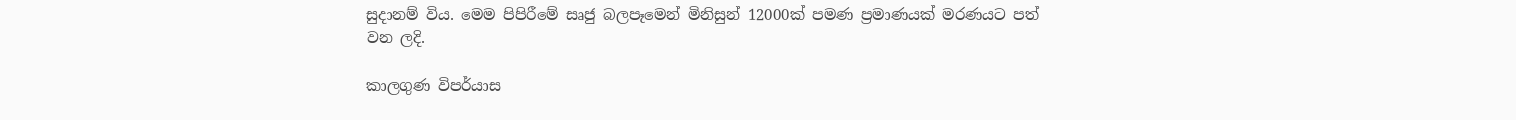සුදානම් විය. මෙම පිපිරීමේ සෘජු බලපෑමෙන් මිනිසුන් 12000ක් පමණ ප්‍රමාණයක් මරණයට පත් වන ලදි.

කාලගුණ විපර්යාස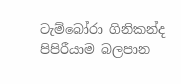ටැම්බෝරා ගිනිකන්ද පිපිරීයාම බලපාන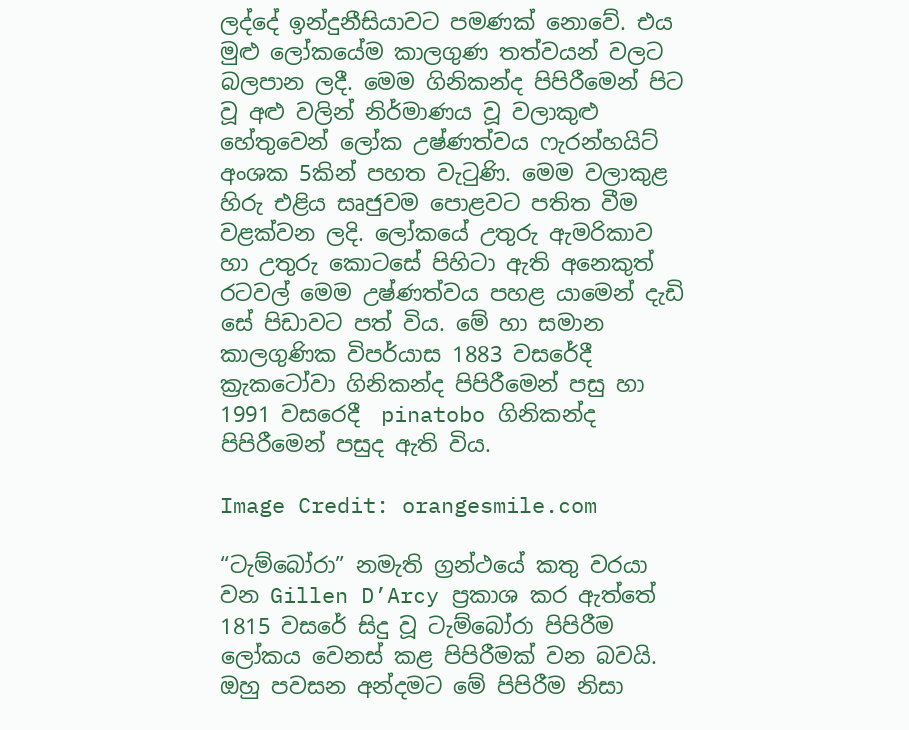ලද්දේ ඉන්දුනීසියාවට පමණක් නොවේ. එය මුළු ලෝකයේම කාලගුණ තත්වයන් වලට බලපාන ලදී. මෙම ගිනිකන්ද පිපිරීමෙන් පිට වූ අළු වලින් නිර්මාණය වූ වලාකුළු හේතුවෙන් ලෝක උෂ්ණත්වය ෆැරන්හයිට් අංශක 5කින් පහත වැටුණි. මෙම වලාකුළ හිරු එළිය සෘජුවම පොළවට පතිත වීම වළක්වන ලදි. ලෝකයේ උතුරු ඇමරිකාව හා උතුරු කොටසේ පිහිටා ඇති අනෙකුත් රටවල් මෙම උෂ්ණත්වය පහළ යාමෙන් දැඩි සේ පිඩාවට පත් විය. මේ හා සමාන කාලගුණික විපර්යාස 1883 වසරේදී ක්‍රැකටෝවා ගිනිකන්ද පිපිරීමෙන් පසු හා 1991 වසරෙදී  pinatobo ගිනිකන්ද පිපිරීමෙන් පසුද ඇති විය.

Image Credit: orangesmile.com

“ටැම්බෝරා” නමැති ග්‍රන්ථයේ කතු වරයා වන Gillen D’Arcy ප්‍රකාශ කර ඇත්තේ 1815 වසරේ සිදු වූ ටැම්බෝරා පිපිරීම ලෝකය වෙනස් කළ පිපිරීමක් වන බවයි. ඔහු පවසන අන්දමට මේ පිපිරීම නිසා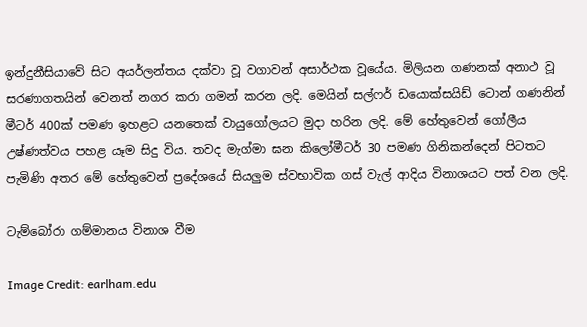ඉන්දුනීසියාවේ සිට අයර්ලන්තය දක්වා වූ වගාවන් අසාර්ථක වූයේය. මිලියන ගණනක් අනාථ වූ සරණාගතයින් වෙනත් නගර කරා ගමන් කරන ලදි. මෙයින් සල්ෆර් ඩයොක්සයිඩ් ටොන් ගණනින් මීටර් 400ක් පමණ ඉහළට යනතෙක් වායුගෝලයට මුදා හරින ලදි. මේ හේතුවෙන් ගෝලීය උෂ්ණත්වය පහළ යෑම සිදු විය. තවද මැග්මා ඝන කිලෝමීටර් 30 පමණ ගිනිකන්දෙන් පිටතට පැමිණි අතර මේ හේතුවෙන් ප්‍රදේශයේ සියලුම ස්වභාවික ගස් වැල් ආදිය විනාශයට පත් වන ලදි.

ටැම්බෝරා ගම්මානය විනාශ වීම

Image Credit: earlham.edu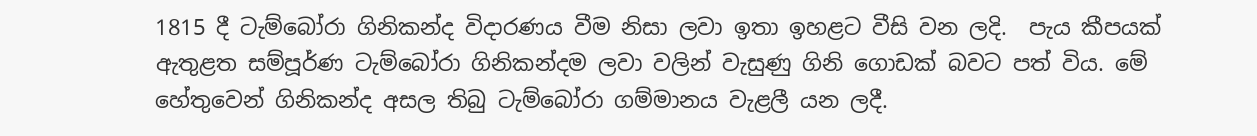1815 දී ටැම්බෝරා ගිනිකන්ද විදාරණය වීම නිසා ලවා ඉතා ඉහළට වීසි වන ලදි.  පැය කීපයක් ඇතුළත සම්පූර්ණ ටැම්බෝරා ගිනිකන්දම ලවා වලින් වැසුණු ගිනි ගොඩක් බවට පත් විය. මේ හේතුවෙන් ගිනිකන්ද අසල තිබු ටැම්බෝරා ගම්මානය වැළලී යන ලදී.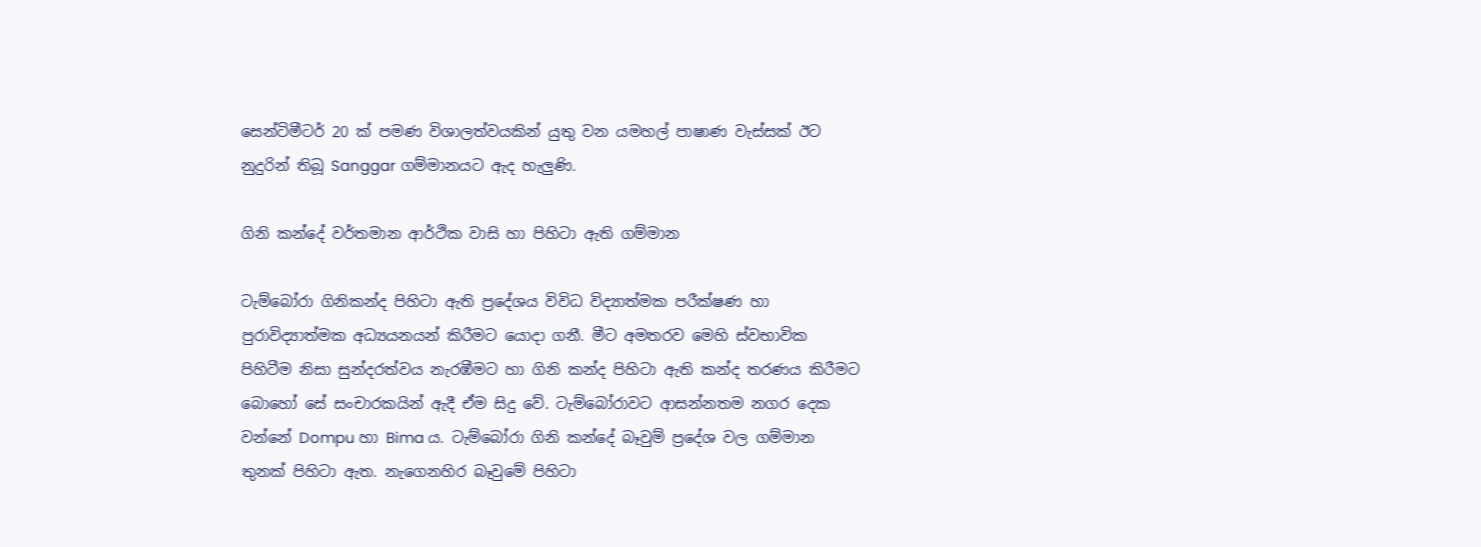සෙන්ටිමීටර් 20 ක් පමණ විශාලත්වයකින් යුතු වන යමහල් පාෂාණ වැස්සක් ඊට නුදුරින් තිබූ Sanggar ගම්මානයට ඇද හැලුණි.

ගිනි කන්දේ වර්තමාන ආර්ථික වාසි හා පිහිටා ඇති ගම්මාන

ටැම්බෝරා ගිනිකන්ද පිහිටා ඇති ප්‍රදේශය විවිධ විද්‍යාත්මක පරීක්ෂණ හා පුරාවිද්‍යාත්මක අධ්‍යයනයන් කිරීමට යොදා ගනී. මීට අමතරව මෙහි ස්වභාවික පිහිටීම නිසා සුන්දරත්වය නැරඹීමට හා ගිනි කන්ද පිහිටා ඇති කන්ද තරණය කිරීමට බොහෝ සේ සංචාරකයින් ඇදී ඒම සිදු වේ. ටැම්බෝරාවට ආසන්නතම නගර දෙක වන්නේ Dompu හා Bima ය. ටැම්බෝරා ගිනි කන්දේ බෑවුම් ප්‍රදේශ වල ගම්මාන තුනක් පිහිටා ඇත. නැගෙනහිර බෑවුමේ පිහිටා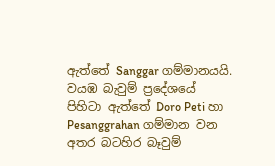ඇත්තේ Sanggar ගම්මානයයි. වයඹ බැවුම් ප්‍රදේශයේ පිහිටා ඇත්තේ Doro Peti හා Pesanggrahan ගම්මාන වන අතර බටහිර බෑවුම්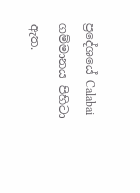ප්‍රදේශයේ Calabai ගම්මානය පිහිටා ඇත.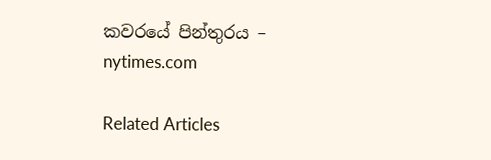කවරයේ පින්තුරය – nytimes.com

Related Articles